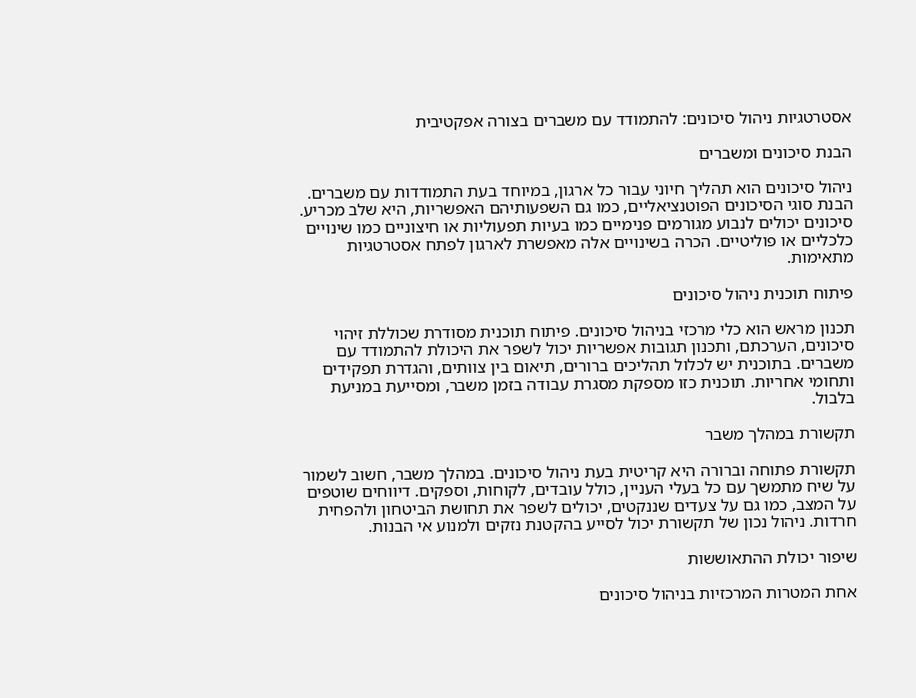אסטרטגיות ניהול סיכונים: להתמודד עם משברים בצורה אפקטיבית

הבנת סיכונים ומשברים

ניהול סיכונים הוא תהליך חיוני עבור כל ארגון, במיוחד בעת התמודדות עם משברים. הבנת סוגי הסיכונים הפוטנציאליים, כמו גם השפעותיהם האפשריות, היא שלב מכריע. סיכונים יכולים לנבוע מגורמים פנימיים כמו בעיות תפעוליות או חיצוניים כמו שינויים כלכליים או פוליטיים. הכרה בשינויים אלה מאפשרת לארגון לפתח אסטרטגיות מתאימות.

פיתוח תוכנית ניהול סיכונים

תכנון מראש הוא כלי מרכזי בניהול סיכונים. פיתוח תוכנית מסודרת שכוללת זיהוי סיכונים, הערכתם, ותכנון תגובות אפשריות יכול לשפר את היכולת להתמודד עם משברים. בתוכנית יש לכלול תהליכים ברורים, תיאום בין צוותים, והגדרת תפקידים ותחומי אחריות. תוכנית כזו מספקת מסגרת עבודה בזמן משבר, ומסייעת במניעת בלבול.

תקשורת במהלך משבר

תקשורת פתוחה וברורה היא קריטית בעת ניהול סיכונים. במהלך משבר, חשוב לשמור על שיח מתמשך עם כל בעלי העניין, כולל עובדים, לקוחות, וספקים. דיווחים שוטפים על המצב, כמו גם על צעדים שננקטים, יכולים לשפר את תחושת הביטחון ולהפחית חרדות. ניהול נכון של תקשורת יכול לסייע בהקטנת נזקים ולמנוע אי הבנות.

שיפור יכולת ההתאוששות

אחת המטרות המרכזיות בניהול סיכונים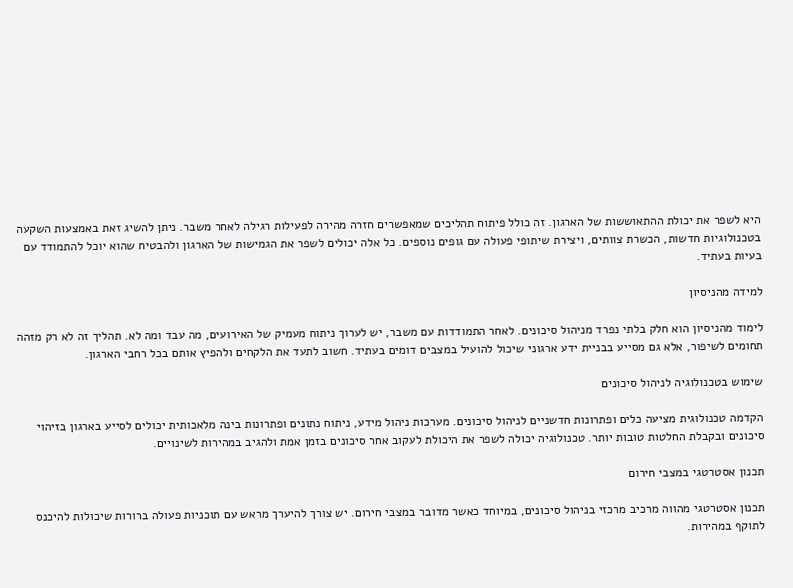היא לשפר את יכולת ההתאוששות של הארגון. זה כולל פיתוח תהליכים שמאפשרים חזרה מהירה לפעילות רגילה לאחר משבר. ניתן להשיג זאת באמצעות השקעה בטכנולוגיות חדשות, הכשרת צוותים, ויצירת שיתופי פעולה עם גופים נוספים. כל אלה יכולים לשפר את הגמישות של הארגון ולהבטיח שהוא יוכל להתמודד עם בעיות בעתיד.

למידה מהניסיון

לימוד מהניסיון הוא חלק בלתי נפרד מניהול סיכונים. לאחר התמודדות עם משבר, יש לערוך ניתוח מעמיק של האירועים, מה עבד ומה לא. תהליך זה לא רק מזהה תחומים לשיפור, אלא גם מסייע בבניית ידע ארגוני שיכול להועיל במצבים דומים בעתיד. חשוב לתעד את הלקחים ולהפיץ אותם בכל רחבי הארגון.

שימוש בטכנולוגיה לניהול סיכונים

הקדמה טכנולוגית מציעה כלים ופתרונות חדשניים לניהול סיכונים. מערכות ניהול מידע, ניתוח נתונים ופתרונות בינה מלאכותית יכולים לסייע בארגון בזיהוי סיכונים ובקבלת החלטות טובות יותר. טכנולוגיה יכולה לשפר את היכולת לעקוב אחר סיכונים בזמן אמת ולהגיב במהירות לשינויים.

תכנון אסטרטגי במצבי חירום

תכנון אסטרטגי מהווה מרכיב מרכזי בניהול סיכונים, במיוחד כאשר מדובר במצבי חירום. יש צורך להיערך מראש עם תוכניות פעולה ברורות שיכולות להיכנס לתוקף במהירות.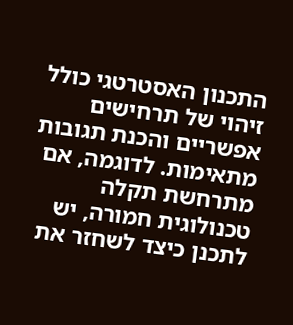התכנון האסטרטגי כולל זיהוי של תרחישים אפשריים והכנת תגובות מתאימות. לדוגמה, אם מתרחשת תקלה טכנולוגית חמורה, יש לתכנן כיצד לשחזר את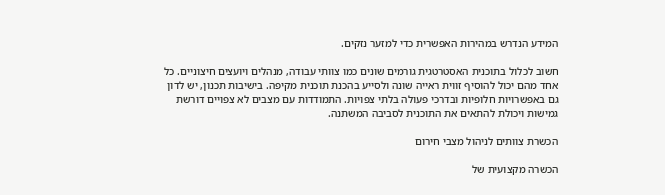המידע הנדרש במהירות האפשרית כדי למזער נזקים.

חשוב לכלול בתוכנית האסטרטגית גורמים שונים כמו צוותי עבודה, מנהלים ויועצים חיצוניים. כל אחד מהם יכול להוסיף זווית ראייה שונה ולסייע בהכנת תוכנית מקיפה. בישיבות תכנון, יש לדון גם באפשרויות חלופיות ובדרכי פעולה בלתי צפויות. התמודדות עם מצבים לא צפויים דורשת גמישות ויכולת להתאים את התוכנית לסביבה המשתנה.

הכשרת צוותים לניהול מצבי חירום

הכשרה מקצועית של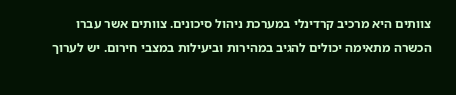צוותים היא מרכיב קרדינלי במערכת ניהול סיכונים. צוותים אשר עברו הכשרה מתאימה יכולים להגיב במהירות וביעילות במצבי חירום. יש לערוך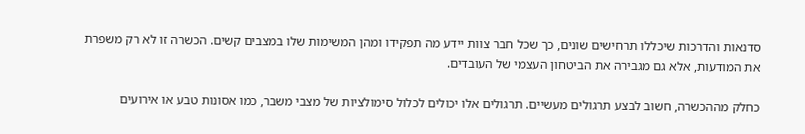סדנאות והדרכות שיכללו תרחישים שונים, כך שכל חבר צוות יידע מה תפקידו ומהן המשימות שלו במצבים קשים. הכשרה זו לא רק משפרת את המודעות, אלא גם מגבירה את הביטחון העצמי של העובדים.

כחלק מההכשרה, חשוב לבצע תרגולים מעשיים. תרגולים אלו יכולים לכלול סימולציות של מצבי משבר, כמו אסונות טבע או אירועים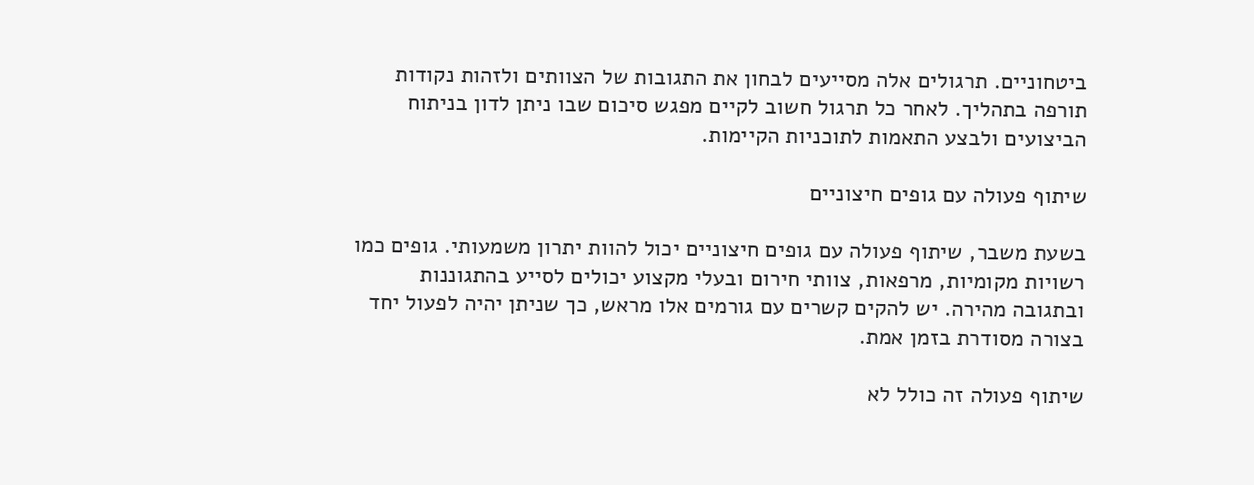ביטחוניים. תרגולים אלה מסייעים לבחון את התגובות של הצוותים ולזהות נקודות תורפה בתהליך. לאחר כל תרגול חשוב לקיים מפגש סיכום שבו ניתן לדון בניתוח הביצועים ולבצע התאמות לתוכניות הקיימות.

שיתוף פעולה עם גופים חיצוניים

בשעת משבר, שיתוף פעולה עם גופים חיצוניים יכול להוות יתרון משמעותי. גופים כמו רשויות מקומיות, מרפאות, צוותי חירום ובעלי מקצוע יכולים לסייע בהתגוננות ובתגובה מהירה. יש להקים קשרים עם גורמים אלו מראש, כך שניתן יהיה לפעול יחד בצורה מסודרת בזמן אמת.

שיתוף פעולה זה כולל לא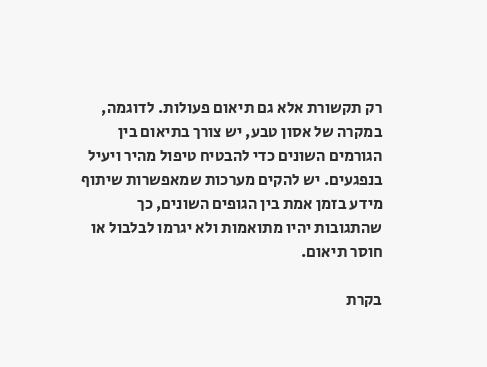רק תקשורת אלא גם תיאום פעולות. לדוגמה, במקרה של אסון טבע, יש צורך בתיאום בין הגורמים השונים כדי להבטיח טיפול מהיר ויעיל בנפגעים. יש להקים מערכות שמאפשרות שיתוף מידע בזמן אמת בין הגופים השונים, כך שהתגובות יהיו מתואמות ולא יגרמו לבלבול או חוסר תיאום.

בקרת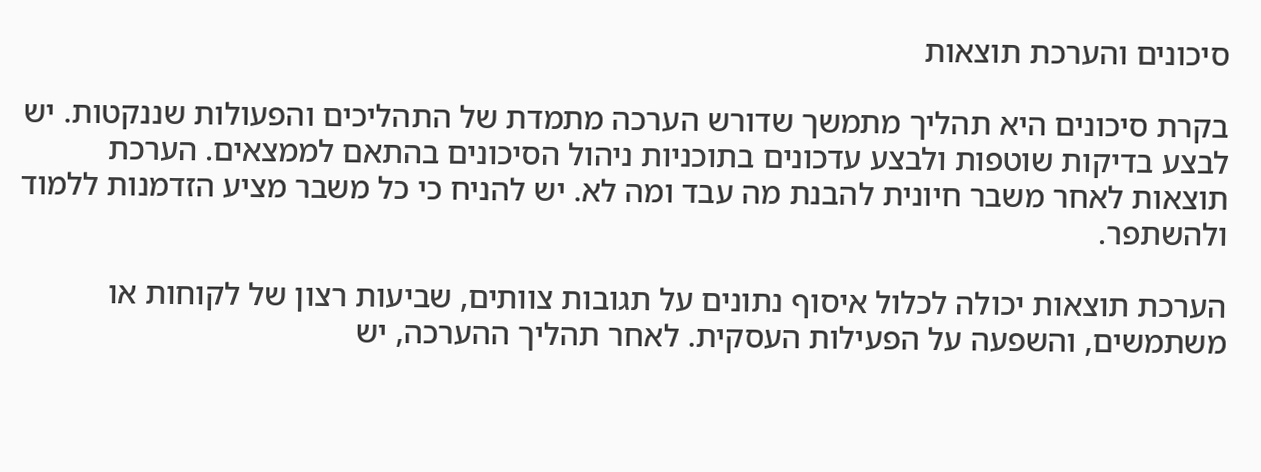סיכונים והערכת תוצאות

בקרת סיכונים היא תהליך מתמשך שדורש הערכה מתמדת של התהליכים והפעולות שננקטות. יש לבצע בדיקות שוטפות ולבצע עדכונים בתוכניות ניהול הסיכונים בהתאם לממצאים. הערכת תוצאות לאחר משבר חיונית להבנת מה עבד ומה לא. יש להניח כי כל משבר מציע הזדמנות ללמוד ולהשתפר.

הערכת תוצאות יכולה לכלול איסוף נתונים על תגובות צוותים, שביעות רצון של לקוחות או משתמשים, והשפעה על הפעילות העסקית. לאחר תהליך ההערכה, יש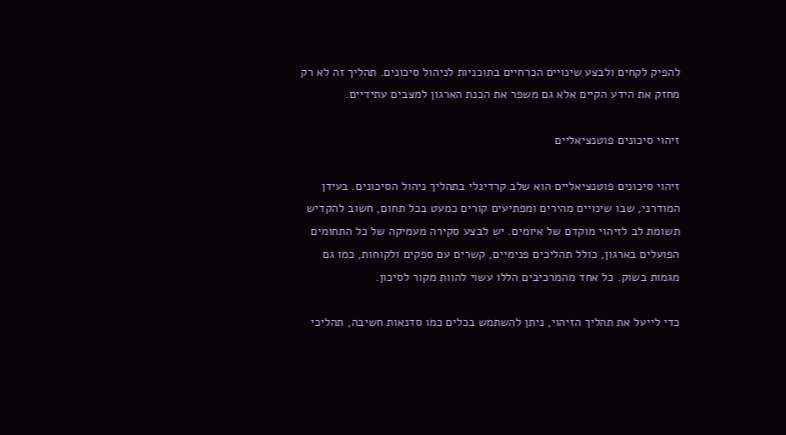להפיק לקחים ולבצע שינויים הכרחיים בתוכניות לניהול סיכונים. תהליך זה לא רק מחזק את הידע הקיים אלא גם משפר את הכנת הארגון למצבים עתידיים.

זיהוי סיכונים פוטנציאליים

זיהוי סיכונים פוטנציאליים הוא שלב קרדינלי בתהליך ניהול הסיכונים. בעידן המודרני, שבו שינויים מהירים ומפתיעים קורים כמעט בכל תחום, חשוב להקדיש תשומת לב לזיהוי מוקדם של איומים. יש לבצע סקירה מעמיקה של כל התחומים הפועלים בארגון, כולל תהליכים פנימיים, קשרים עם ספקים ולקוחות, כמו גם מגמות בשוק. כל אחד מהמרכיבים הללו עשוי להוות מקור לסיכון.

כדי לייעל את תהליך הזיהוי, ניתן להשתמש בכלים כמו סדנאות חשיבה, תהליכי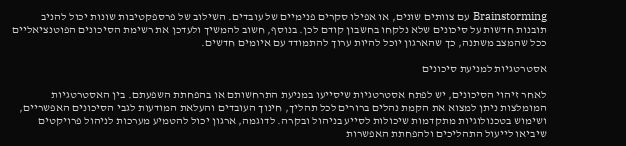Brainstorming עם צוותים שונים, או אפילו סקרים פנימיים של עובדים. השילוב של פרספקטיבות שונות יכול להניב תובנות חדשות על סיכונים שלא נלקחו בחשבון קודם לכן. בנוסף, חשוב להמשיך ולעדכן את רשימת הסיכונים הפוטנציאליים ככל שהמצב משתנה, כך שהארגון יוכל להיות ערוך להתמודד עם איומים חדשים.

אסטרטגיות למניעת סיכונים

לאחר זיהוי הסיכונים, יש לפתח אסטרטגיות שיסייעו במניעת התרחשותם או בהפחתת השפעתם. בין האסטרטגיות המומלצות ניתן למצוא את הקמת נהלים ברורים לכל תהליך, חינוך העובדים והעלאת המודעות לגבי הסיכונים האפשריים, ושימוש בטכנולוגיות מתקדמות שיכולות לסייע בניהול ובקרה. לדוגמה, ארגון יכול להטמיע מערכות לניהול פרויקטים שיביאו לייעול התהליכים ולהפחתת האפשרות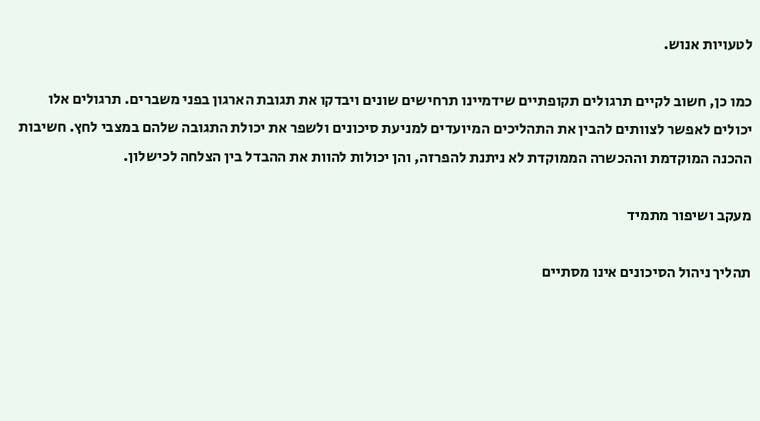לטעויות אנוש.

כמו כן, חשוב לקיים תרגולים תקופתיים שידמיינו תרחישים שונים ויבדקו את תגובת הארגון בפני משברים. תרגולים אלו יכולים לאפשר לצוותים להבין את התהליכים המיועדים למניעת סיכונים ולשפר את יכולת התגובה שלהם במצבי לחץ. חשיבות ההכנה המוקדמת וההכשרה הממוקדת לא ניתנת להפרזה, והן יכולות להוות את ההבדל בין הצלחה לכישלון.

מעקב ושיפור מתמיד

תהליך ניהול הסיכונים אינו מסתיים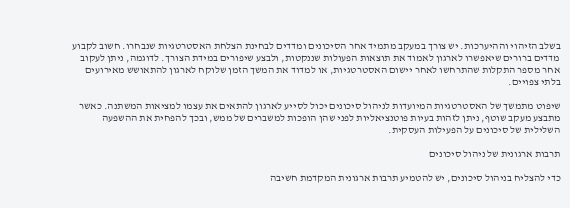בשלב הזיהוי וההיערכות. יש צורך במעקב מתמיד אחר הסיכונים ומדדים לבחינת הצלחת האסטרטגיות שנבחרו. חשוב לקבוע מדדים ברורים שיאפשרו לארגון לאמוד את תוצאות הפעולות שננקטות, ולבצע שיפורים במידת הצורך. לדוגמה, ניתן לעקוב אחר מספר התקלות שהתרחשו לאחר יישום האסטרטגיות, או למדוד את המשך הזמן שלוקח לארגון להתאושש מאירועים בלתי צפויים.

שיפוט מתמשך של האסטרטגיות המיועדות לניהול סיכונים יכול לסייע לארגון להתאים את עצמו למציאות המשתנה. כאשר מתבצע מעקב שוטף, ניתן לזהות בעיות פוטנציאליות לפני שהן הופכות למשברים של ממש, ובכך להפחית את ההשפעה השלילית של סיכונים על הפעילות העסקית.

תרבות ארגונית של ניהול סיכונים

כדי להצליח בניהול סיכונים, יש להטמיע תרבות ארגונית המקדמת חשיבה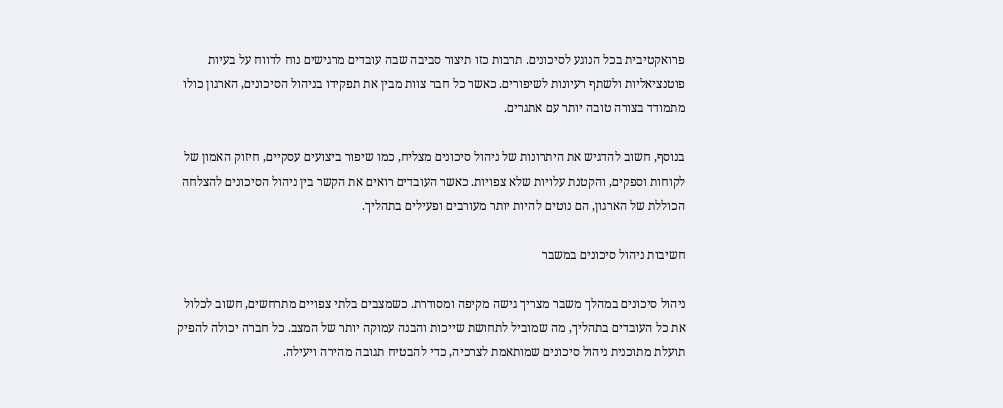פרואקטיבית בכל הנוגע לסיכונים. תרבות כזו תיצור סביבה שבה עובדים מרגישים נוח לדווח על בעיות פוטנציאליות ולשתף רעיונות לשיפורים. כאשר כל חבר צוות מבין את תפקידו בניהול הסיכונים, הארגון כולו מתמודד בצורה טובה יותר עם אתגרים.

בנוסף, חשוב להדגיש את היתרונות של ניהול סיכונים מצליח, כמו שיפור ביצועים עסקיים, חיזוק האמון של לקוחות וספקים, והקטנת עלויות שלא צפויות. כאשר העובדים רואים את הקשר בין ניהול הסיכונים להצלחה הכוללת של הארגון, הם נוטים להיות יותר מעורבים ופעילים בתהליך.

חשיבות ניהול סיכונים במשבר

ניהול סיכונים במהלך משבר מצריך גישה מקיפה ומסודרת. כשמצבים בלתי צפויים מתרחשים, חשוב לכלול את כל העובדים בתהליך, מה שמוביל לתחושת שייכות והבנה עמוקה יותר של המצב. כל חברה יכולה להפיק תועלת מתוכנית ניהול סיכונים שמותאמת לצרכיה, כדי להבטיח תגובה מהירה ויעילה.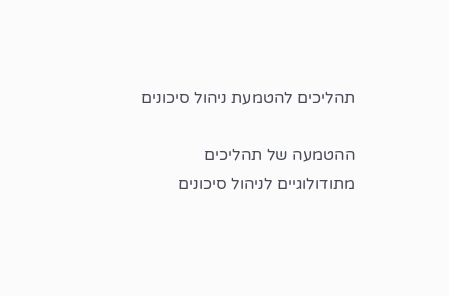תהליכים להטמעת ניהול סיכונים

ההטמעה של תהליכים מתודולוגיים לניהול סיכונים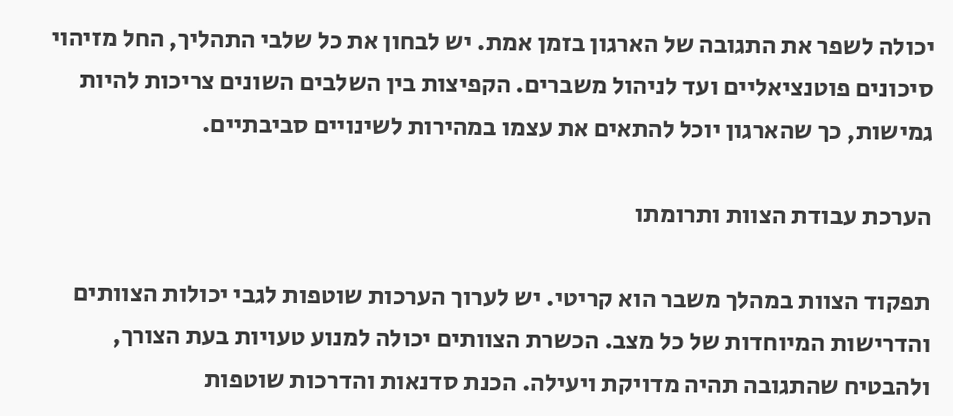יכולה לשפר את התגובה של הארגון בזמן אמת. יש לבחון את כל שלבי התהליך, החל מזיהוי סיכונים פוטנציאליים ועד לניהול משברים. הקפיצות בין השלבים השונים צריכות להיות גמישות, כך שהארגון יוכל להתאים את עצמו במהירות לשינויים סביבתיים.

הערכת עבודת הצוות ותרומתו

תפקוד הצוות במהלך משבר הוא קריטי. יש לערוך הערכות שוטפות לגבי יכולות הצוותים והדרישות המיוחדות של כל מצב. הכשרת הצוותים יכולה למנוע טעויות בעת הצורך, ולהבטיח שהתגובה תהיה מדויקת ויעילה. הכנת סדנאות והדרכות שוטפות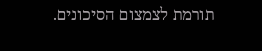תורמת לצמצום הסיכונים.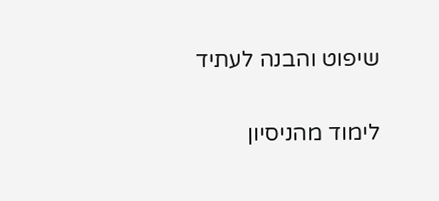שיפוט והבנה לעתיד

לימוד מהניסיון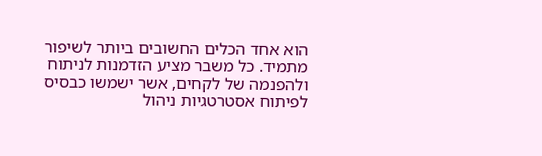הוא אחד הכלים החשובים ביותר לשיפור מתמיד. כל משבר מציע הזדמנות לניתוח ולהפנמה של לקחים, אשר ישמשו כבסיס לפיתוח אסטרטגיות ניהול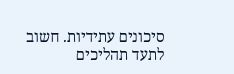סיכונים עתידיות. חשוב לתעד תהליכים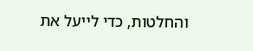והחלטות, כדי לייעל את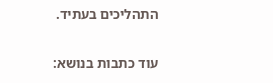התהליכים בעתיד.

עוד כתבות בנושא: